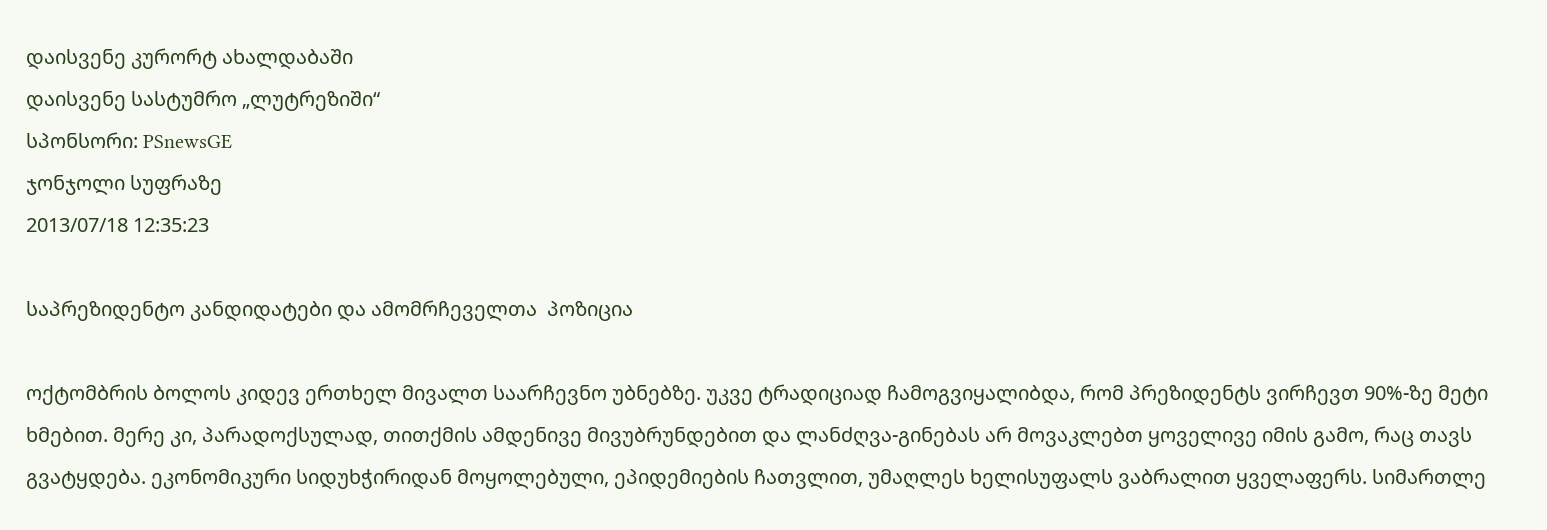დაისვენე კურორტ ახალდაბაში
დაისვენე სასტუმრო „ლუტრეზიში“
სპონსორი: PSnewsGE
ჯონჯოლი სუფრაზე
2013/07/18 12:35:23

საპრეზიდენტო კანდიდატები და ამომრჩეველთა  პოზიცია

ოქტომბრის ბოლოს კიდევ ერთხელ მივალთ საარჩევნო უბნებზე. უკვე ტრადიციად ჩამოგვიყალიბდა, რომ პრეზიდენტს ვირჩევთ 90%-ზე მეტი ხმებით. მერე კი, პარადოქსულად, თითქმის ამდენივე მივუბრუნდებით და ლანძღვა-გინებას არ მოვაკლებთ ყოველივე იმის გამო, რაც თავს გვატყდება. ეკონომიკური სიდუხჭირიდან მოყოლებული, ეპიდემიების ჩათვლით, უმაღლეს ხელისუფალს ვაბრალით ყველაფერს. სიმართლე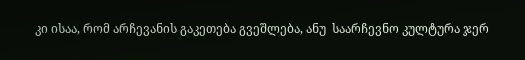კი ისაა, რომ არჩევანის გაკეთება გვეშლება, ანუ  საარჩევნო კულტურა ჯერ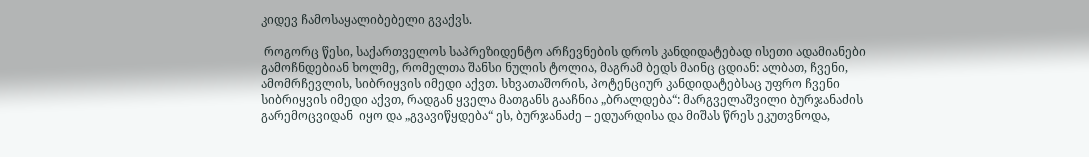კიდევ ჩამოსაყალიბებელი გვაქვს.

 როგორც წესი, საქართველოს საპრეზიდენტო არჩევნების დროს კანდიდატებად ისეთი ადამიანები გამოჩნდებიან ხოლმე, რომელთა შანსი ნულის ტოლია, მაგრამ ბედს მაინც ცდიან: ალბათ, ჩვენი, ამომრჩევლის, სიბრიყვის იმედი აქვთ. სხვათაშორის, პოტენციურ კანდიდატებსაც უფრო ჩვენი სიბრიყვის იმედი აქვთ, რადგან ყველა მათგანს გააჩნია „ბრალდება“: მარგველაშვილი ბურჯანაძის გარემოცვიდან  იყო და „გვავიწყდება“ ეს, ბურჯანაძე – ედუარდისა და მიშას წრეს ეკუთვნოდა,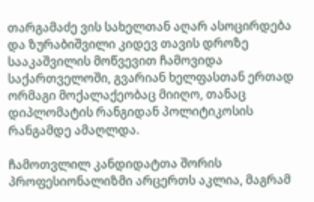თარგამაძე ვის სახელთან აღარ ასოცირდება და ზურაბიშვილი კიდევ თავის დროზე სააკაშვილის მოწვევით ჩამოვიდა საქართველოში, გვარიან ხელფასთან ერთად ორმაგი მოქალაქეობაც მიიღო, თანაც დიპლომატის რანგიდან პოლიტიკოსის რანგამდე ამაღლდა.

ჩამოთვლილ კანდიდატთა შორის პროფესიონალიზმი არცერთს აკლია, მაგრამ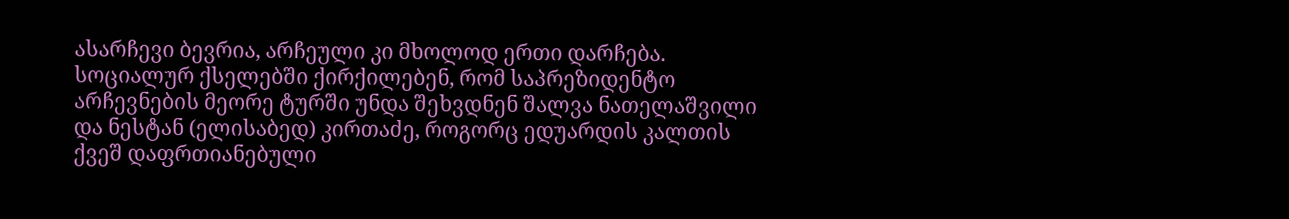ასარჩევი ბევრია, არჩეული კი მხოლოდ ერთი დარჩება. სოციალურ ქსელებში ქირქილებენ, რომ საპრეზიდენტო არჩევნების მეორე ტურში უნდა შეხვდნენ შალვა ნათელაშვილი და ნესტან (ელისაბედ) კირთაძე, როგორც ედუარდის კალთის ქვეშ დაფრთიანებული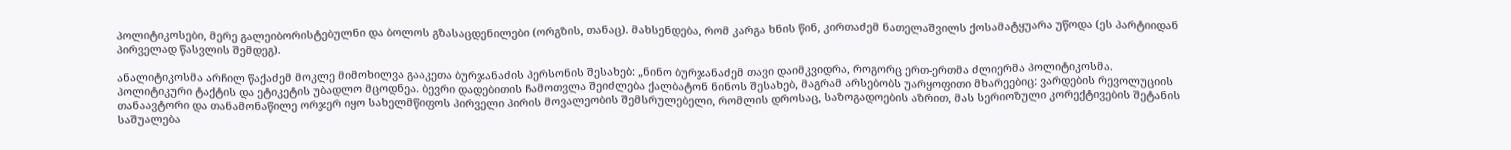პოლიტიკოსები, მერე გალეიბორისტებულნი და ბოლოს გზასაცდენილები (ორგზის, თანაც). მახსენდება, რომ კარგა ხნის წინ, კირთაძემ ნათელაშვილს ქოსამატყუარა უწოდა (ეს პარტიიდან პირველად წასვლის შემდეგ).

ანალიტიკოსმა არჩილ წაქაძემ მოკლე მიმოხილვა გააკეთა ბურჯანაძის პერსონის შესახებ: „ნინო ბურჯანაძემ თავი დაიმკვიდრა, როგორც ერთ-ერთმა ძლიერმა პოლიტიკოსმა. პოლიტიკური ტაქტის და ეტიკეტის უბადლო მცოდნეა. ბევრი დადებითის ჩამოთვლა შეიძლება ქალბატონ ნინოს შესახებ, მაგრამ არსებობს უარყოფითი მხარეებიც: ვარდების რევოლუციის თანაავტორი და თანამონაწილე ორჯერ იყო სახელმწიფოს პირველი პირის მოვალეობის შემსრულებელი, რომლის დროსაც, საზოგადოების აზრით, მას სერიოზული კორექტივების შეტანის საშუალება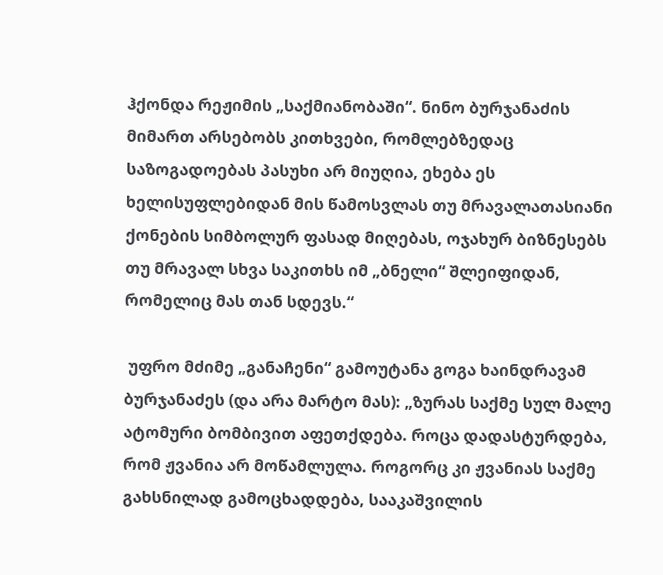ჰქონდა რეჟიმის „საქმიანობაში“. ნინო ბურჯანაძის მიმართ არსებობს კითხვები, რომლებზედაც საზოგადოებას პასუხი არ მიუღია, ეხება ეს ხელისუფლებიდან მის წამოსვლას თუ მრავალათასიანი ქონების სიმბოლურ ფასად მიღებას, ოჯახურ ბიზნესებს თუ მრავალ სხვა საკითხს იმ „ბნელი“ შლეიფიდან, რომელიც მას თან სდევს.“

 უფრო მძიმე „განაჩენი“ გამოუტანა გოგა ხაინდრავამ ბურჯანაძეს (და არა მარტო მას): „ზურას საქმე სულ მალე ატომური ბომბივით აფეთქდება. როცა დადასტურდება, რომ ჟვანია არ მოწამლულა. როგორც კი ჟვანიას საქმე გახსნილად გამოცხადდება, სააკაშვილის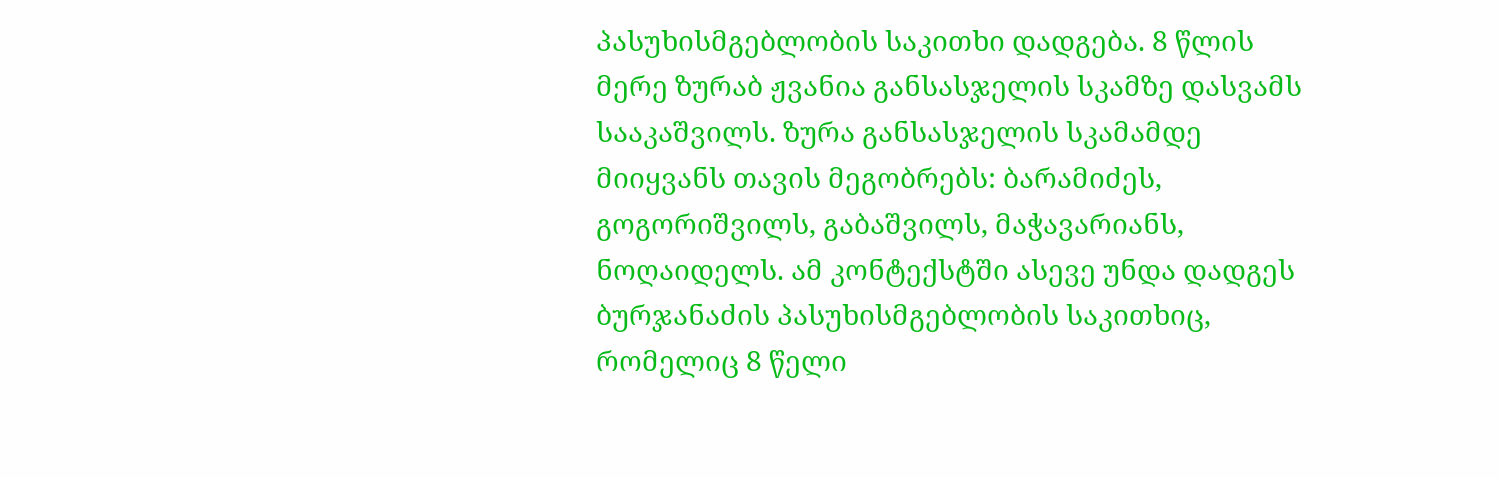პასუხისმგებლობის საკითხი დადგება. 8 წლის მერე ზურაბ ჟვანია განსასჯელის სკამზე დასვამს სააკაშვილს. ზურა განსასჯელის სკამამდე მიიყვანს თავის მეგობრებს: ბარამიძეს, გოგორიშვილს, გაბაშვილს, მაჭავარიანს, ნოღაიდელს. ამ კონტექსტში ასევე უნდა დადგეს ბურჯანაძის პასუხისმგებლობის საკითხიც, რომელიც 8 წელი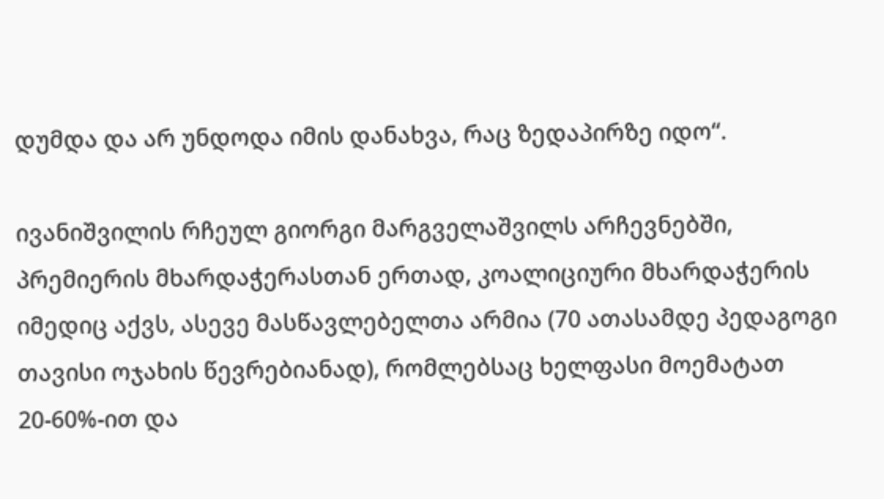დუმდა და არ უნდოდა იმის დანახვა, რაც ზედაპირზე იდო“.

ივანიშვილის რჩეულ გიორგი მარგველაშვილს არჩევნებში, პრემიერის მხარდაჭერასთან ერთად, კოალიციური მხარდაჭერის იმედიც აქვს, ასევე მასწავლებელთა არმია (70 ათასამდე პედაგოგი თავისი ოჯახის წევრებიანად), რომლებსაც ხელფასი მოემატათ 20-60%-ით და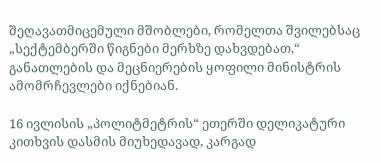შეღავათმიცემული მშობლები, რომელთა შვილებსაც „სექტემბერში წიგნები მერხზე დახვდებათ,“ განათლების და მეცნიერების ყოფილი მინისტრის ამომრჩევლები იქნებიან.

16 ივლისის „პოლიტმეტრის“ ეთერში დელიკატური კითხვის დასმის მიუხედავად, კარგად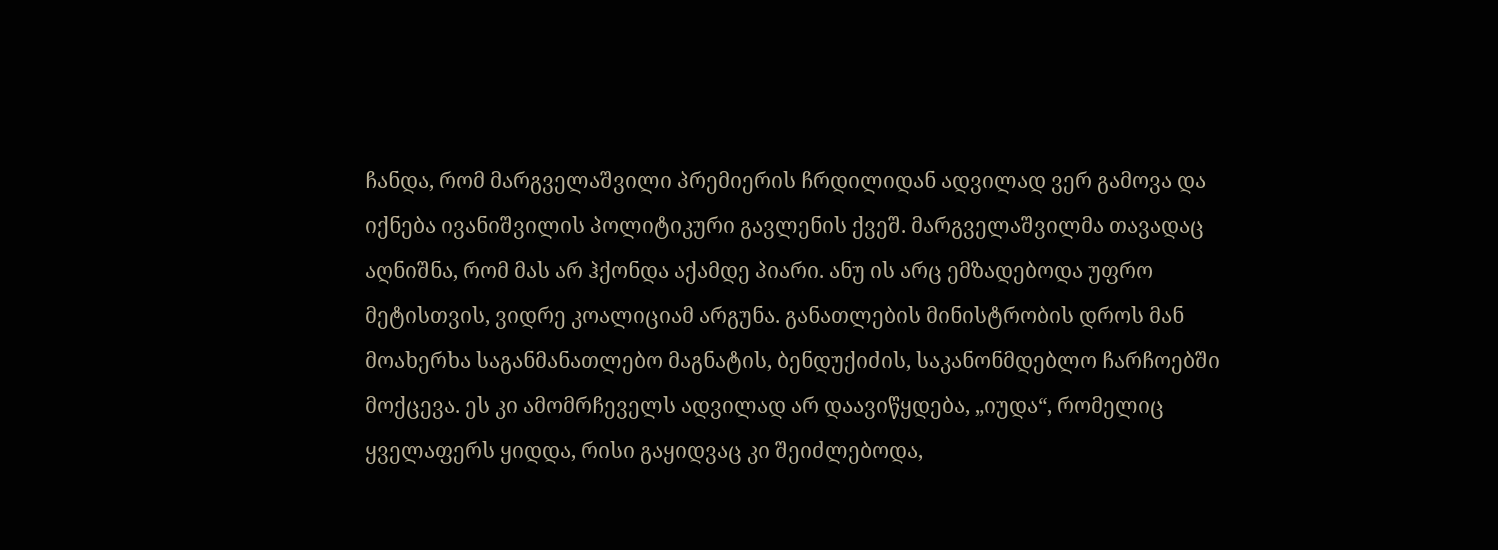ჩანდა, რომ მარგველაშვილი პრემიერის ჩრდილიდან ადვილად ვერ გამოვა და  იქნება ივანიშვილის პოლიტიკური გავლენის ქვეშ. მარგველაშვილმა თავადაც აღნიშნა, რომ მას არ ჰქონდა აქამდე პიარი. ანუ ის არც ემზადებოდა უფრო მეტისთვის, ვიდრე კოალიციამ არგუნა. განათლების მინისტრობის დროს მან მოახერხა საგანმანათლებო მაგნატის, ბენდუქიძის, საკანონმდებლო ჩარჩოებში მოქცევა. ეს კი ამომრჩეველს ადვილად არ დაავიწყდება, „იუდა“, რომელიც ყველაფერს ყიდდა, რისი გაყიდვაც კი შეიძლებოდა,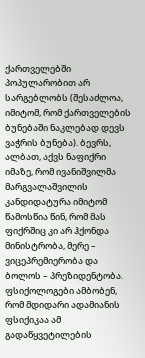ქართველებში პოპულარობით არ სარგებლობს (შესაძლოა, იმიტომ, რომ ქართველების ბუნებაში ნაკლებად დევს ვაჭრის ბუნება). ბევრს, ალბათ, აქვს ნაფიქრი იმაზე, რომ ივანიშვილმა მარგვალაშვილის კანდიდატურა იმიტომ წამოსწია წინ, რომ მას ფიქრშიც კი არ ჰქონდა მინისტრობა, მერე – ვიცეპრემიერობა და ბოლოს – პრეზიდენტობა. ფსიქოლოგები ამბობენ, რომ მდიდარი ადამიანის ფსიქიკაა ამ გადაწყვეტილების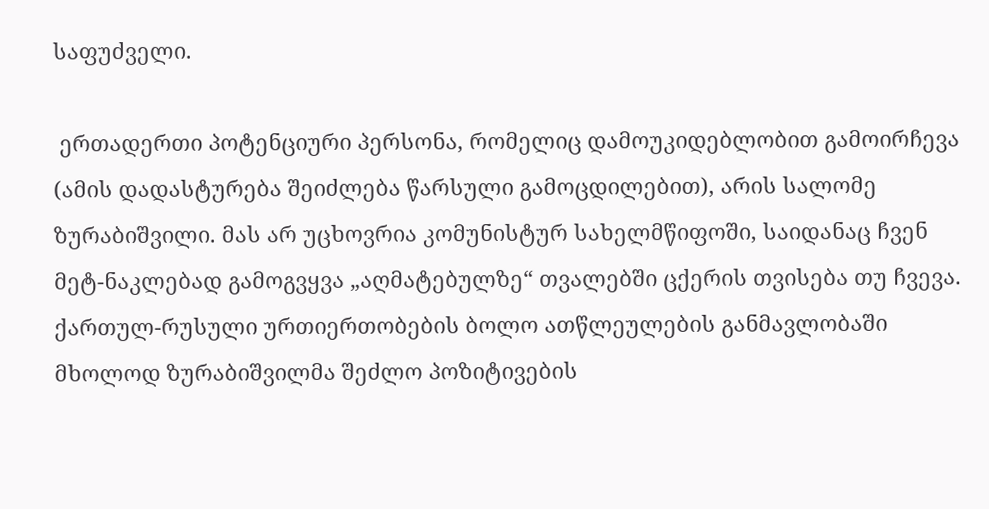საფუძველი.

 ერთადერთი პოტენციური პერსონა, რომელიც დამოუკიდებლობით გამოირჩევა (ამის დადასტურება შეიძლება წარსული გამოცდილებით), არის სალომე ზურაბიშვილი. მას არ უცხოვრია კომუნისტურ სახელმწიფოში, საიდანაც ჩვენ  მეტ-ნაკლებად გამოგვყვა „აღმატებულზე“ თვალებში ცქერის თვისება თუ ჩვევა. ქართულ-რუსული ურთიერთობების ბოლო ათწლეულების განმავლობაში მხოლოდ ზურაბიშვილმა შეძლო პოზიტივების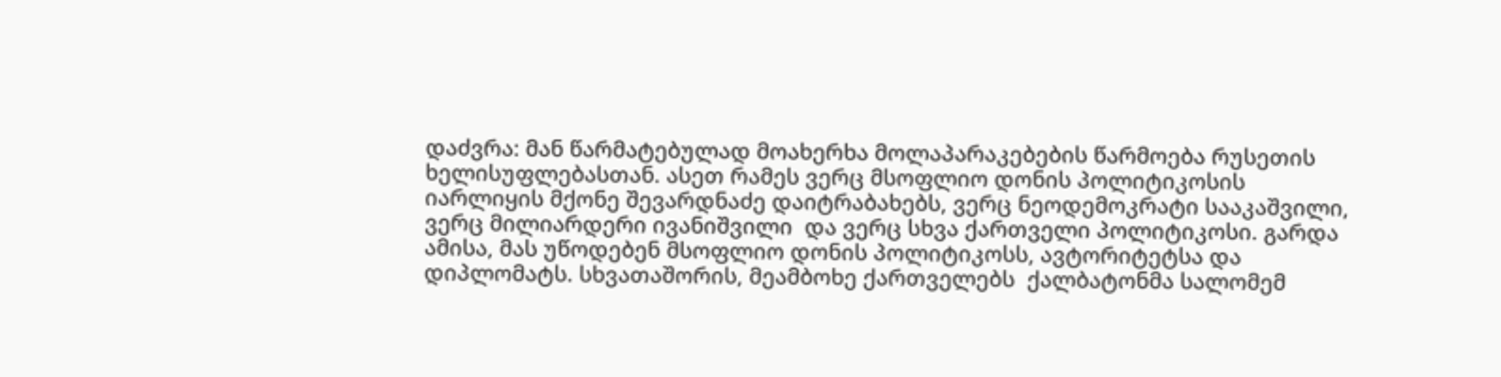დაძვრა: მან წარმატებულად მოახერხა მოლაპარაკებების წარმოება რუსეთის ხელისუფლებასთან. ასეთ რამეს ვერც მსოფლიო დონის პოლიტიკოსის იარლიყის მქონე შევარდნაძე დაიტრაბახებს, ვერც ნეოდემოკრატი სააკაშვილი, ვერც მილიარდერი ივანიშვილი  და ვერც სხვა ქართველი პოლიტიკოსი. გარდა ამისა, მას უწოდებენ მსოფლიო დონის პოლიტიკოსს, ავტორიტეტსა და დიპლომატს. სხვათაშორის, მეამბოხე ქართველებს  ქალბატონმა სალომემ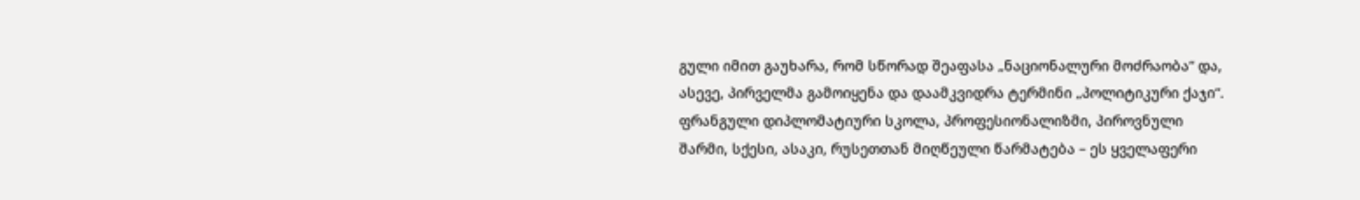გული იმით გაუხარა, რომ სწორად შეაფასა „ნაციონალური მოძრაობა“ და, ასევე, პირველმა გამოიყენა და დაამკვიდრა ტერმინი „პოლიტიკური ქაჯი“. ფრანგული დიპლომატიური სკოლა, პროფესიონალიზმი, პიროვნული შარმი, სქესი, ასაკი, რუსეთთან მიღწეული წარმატება – ეს ყველაფერი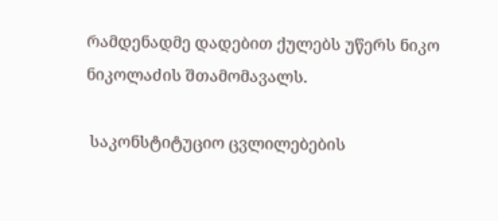რამდენადმე დადებით ქულებს უწერს ნიკო ნიკოლაძის შთამომავალს.

 საკონსტიტუციო ცვლილებების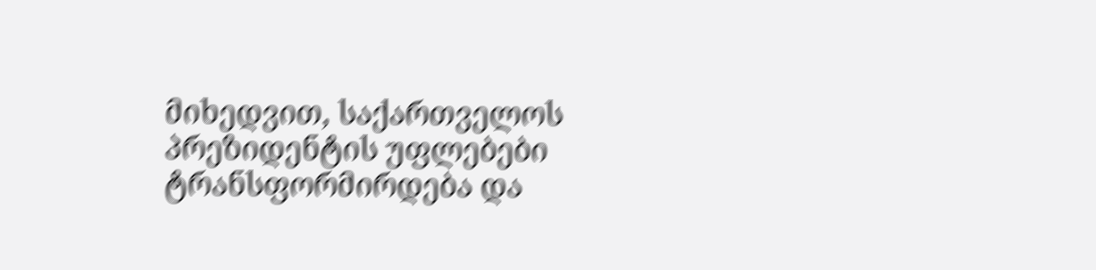მიხედვით, საქართველოს პრეზიდენტის უფლებები ტრანსფორმირდება და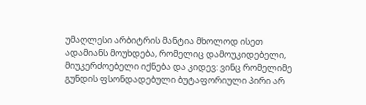უმაღლესი არბიტრის მანტია მხოლოდ ისეთ ადამიანს მოუხდება, რომელიც დამოუკიდებელი, მიუკერძოებელი იქნება და კიდევ: ვინც რომელიმე გუნდის ფსონდადებული ბუტაფორიული პირი არ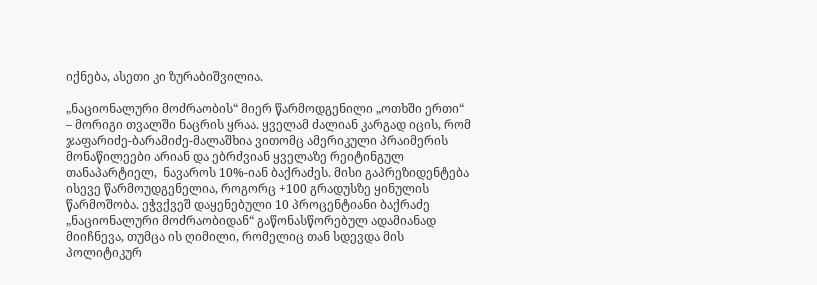იქნება, ასეთი კი ზურაბიშვილია.

„ნაციონალური მოძრაობის“ მიერ წარმოდგენილი „ოთხში ერთი“ – მორიგი თვალში ნაცრის ყრაა. ყველამ ძალიან კარგად იცის, რომ ჯაფარიძე-ბარამიძე-მალაშხია ვითომც ამერიკული პრაიმერის მონაწილეები არიან და ებრძვიან ყველაზე რეიტინგულ თანაპარტიელ,  ნავაროს 10%-იან ბაქრაძეს. მისი გაპრეზიდენტება ისევე წარმოუდგენელია, როგორც +100 გრადუსზე ყინულის წარმოშობა. ეჭვქვეშ დაყენებული 10 პროცენტიანი ბაქრაძე „ნაციონალური მოძრაობიდან“ გაწონასწორებულ ადამიანად მიიჩნევა, თუმცა ის ღიმილი, რომელიც თან სდევდა მის პოლიტიკურ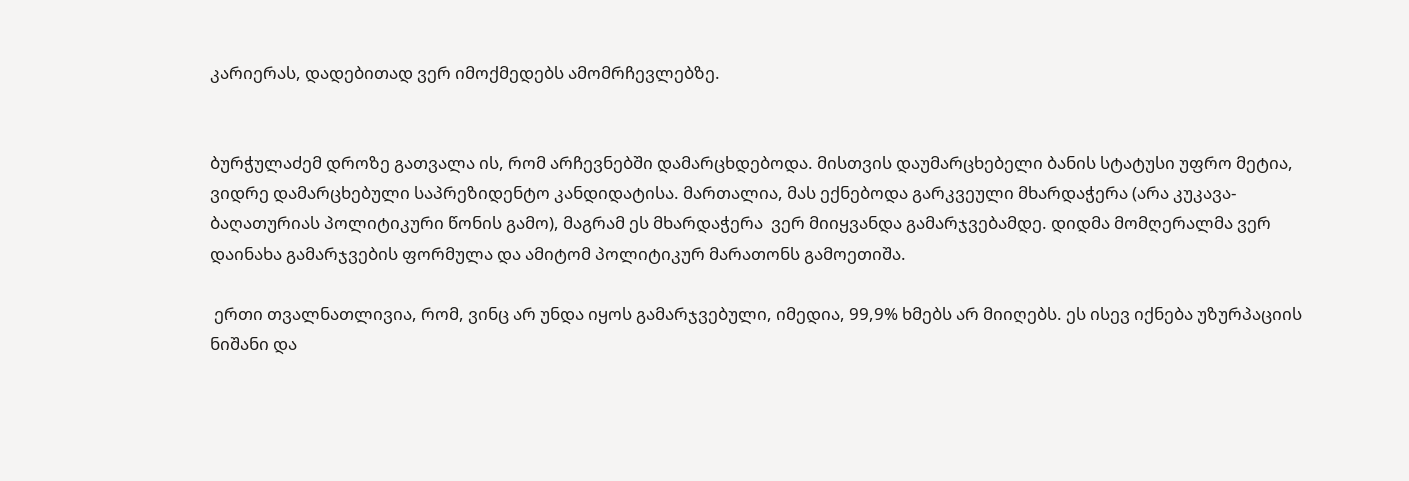კარიერას, დადებითად ვერ იმოქმედებს ამომრჩევლებზე.


ბურჭულაძემ დროზე გათვალა ის, რომ არჩევნებში დამარცხდებოდა. მისთვის დაუმარცხებელი ბანის სტატუსი უფრო მეტია, ვიდრე დამარცხებული საპრეზიდენტო კანდიდატისა. მართალია, მას ექნებოდა გარკვეული მხარდაჭერა (არა კუკავა-ბაღათურიას პოლიტიკური წონის გამო), მაგრამ ეს მხარდაჭერა  ვერ მიიყვანდა გამარჯვებამდე. დიდმა მომღერალმა ვერ დაინახა გამარჯვების ფორმულა და ამიტომ პოლიტიკურ მარათონს გამოეთიშა.

 ერთი თვალნათლივია, რომ, ვინც არ უნდა იყოს გამარჯვებული, იმედია, 99,9% ხმებს არ მიიღებს. ეს ისევ იქნება უზურპაციის ნიშანი და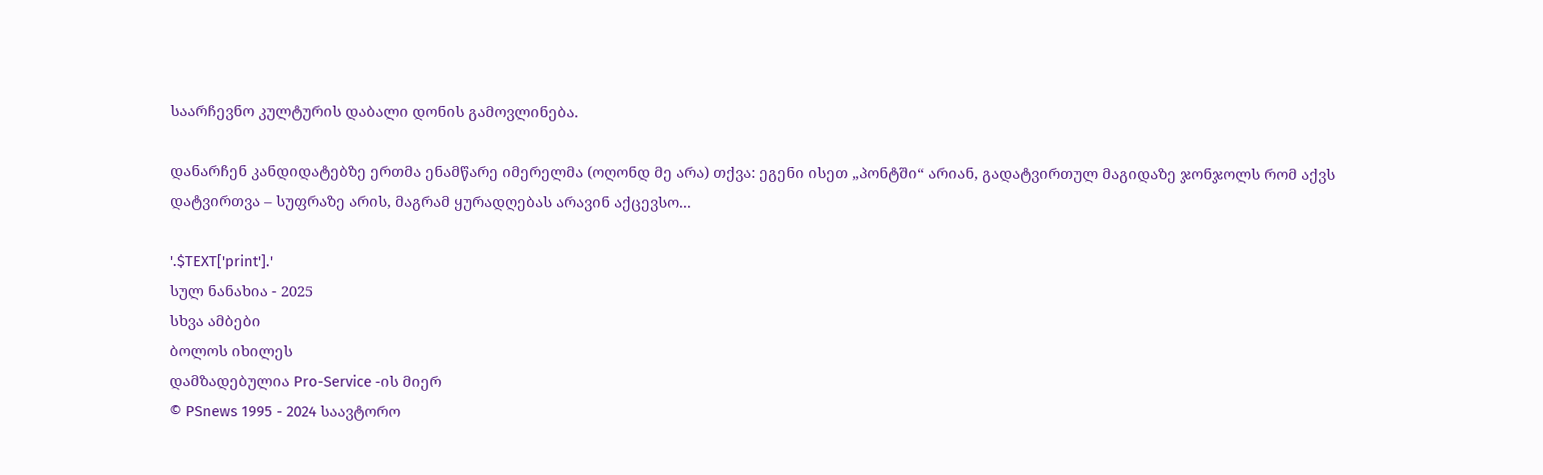საარჩევნო კულტურის დაბალი დონის გამოვლინება.

დანარჩენ კანდიდატებზე ერთმა ენამწარე იმერელმა (ოღონდ მე არა) თქვა: ეგენი ისეთ „პონტში“ არიან, გადატვირთულ მაგიდაზე ჯონჯოლს რომ აქვს დატვირთვა – სუფრაზე არის, მაგრამ ყურადღებას არავინ აქცევსო...

'.$TEXT['print'].'
სულ ნანახია - 2025
სხვა ამბები
ბოლოს იხილეს
დამზადებულია Pro-Service -ის მიერ
© PSnews 1995 - 2024 საავტორო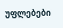უფლებები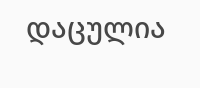დაცულია